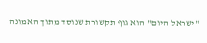"ישראל היום" הוא גוף תקשורת שנוסד מתוך האמונה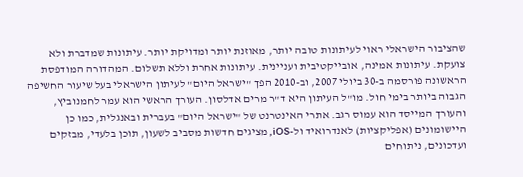שהציבור הישראלי ראוי לעיתונות טובה יותר, מאוזנת יותר ומדויקת יותר. עיתונות שמדברת ולא צועקת. עיתונות אמינה, אובייקטיבית ועניינית. עיתונות אחרת וללא תשלום. המהדורה המודפסת הראשונה פורסמה ב-30 ביולי 2007, וב-2010 הפך "ישראל היום" לעיתון הישראלי בעל שיעור החשיפה הגבוה ביותר בימי חול. מו"ל העיתון היא ד"ר מרים אדלסון. העורך הראשי הוא עמר לחמנוביץ, והעורך המייסד הוא עמוס רגב. אתרי האינטרנט של "ישראל היום" בעברית ובאנגלית, כמו כן היישומונים (אפליקציות) לאנדרואיד ול-iOS, מציגים חדשות מסביב לשעון, תוכן בלעדי, מבזקים ועדכונים, ניתוחים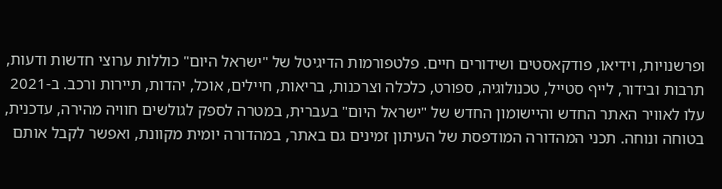ופרשנויות, וידיאו, פודקאסטים ושידורים חיים. פלטפורמות הדיגיטל של "ישראל היום" כוללות ערוצי חדשות ודעות, תרבות ובידור, לייף סטייל, טכנולוגיה, ספורט, כלכלה וצרכנות, בריאות, חיילים, אוכל, יהדות, תיירות ורכב. ב-2021 עלו לאוויר האתר החדש והיישומון החדש של "ישראל היום" בעברית, במטרה לספק לגולשים חוויה מהירה, עדכנית, בטוחה ונוחה. תכני המהדורה המודפסת של העיתון זמינים גם באתר, במהדורה יומית מקוונת, ואפשר לקבל אותם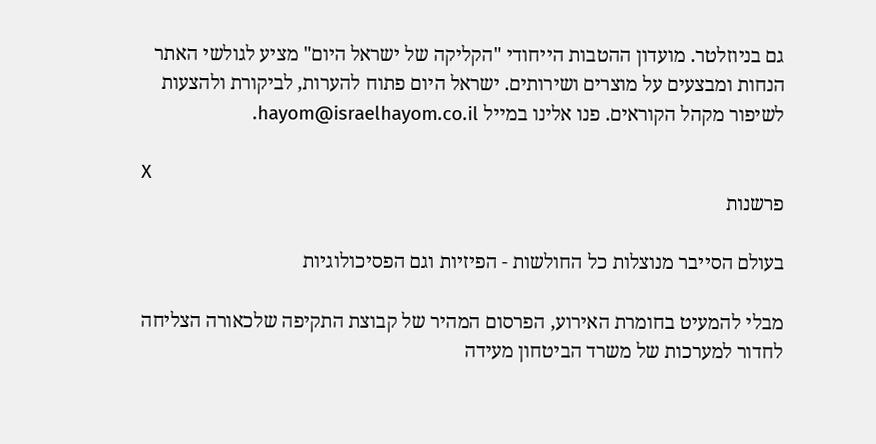גם בניוזלטר. מועדון ההטבות הייחודי "הקליקה של ישראל היום" מציע לגולשי האתר הנחות ומבצעים על מוצרים ושירותים. ישראל היום פתוח להערות, לביקורת ולהצעות לשיפור מקהל הקוראים. פנו אלינו במייל hayom@israelhayom.co.il.

X
פרשנות

בעולם הסייבר מנוצלות כל החולשות - הפיזיות וגם הפסיכולוגיות

מבלי להמעיט בחומרת האירוע, הפרסום המהיר של קבוצת התקיפה שלכאורה הצליחה לחדור למערכות של משרד הביטחון מעידה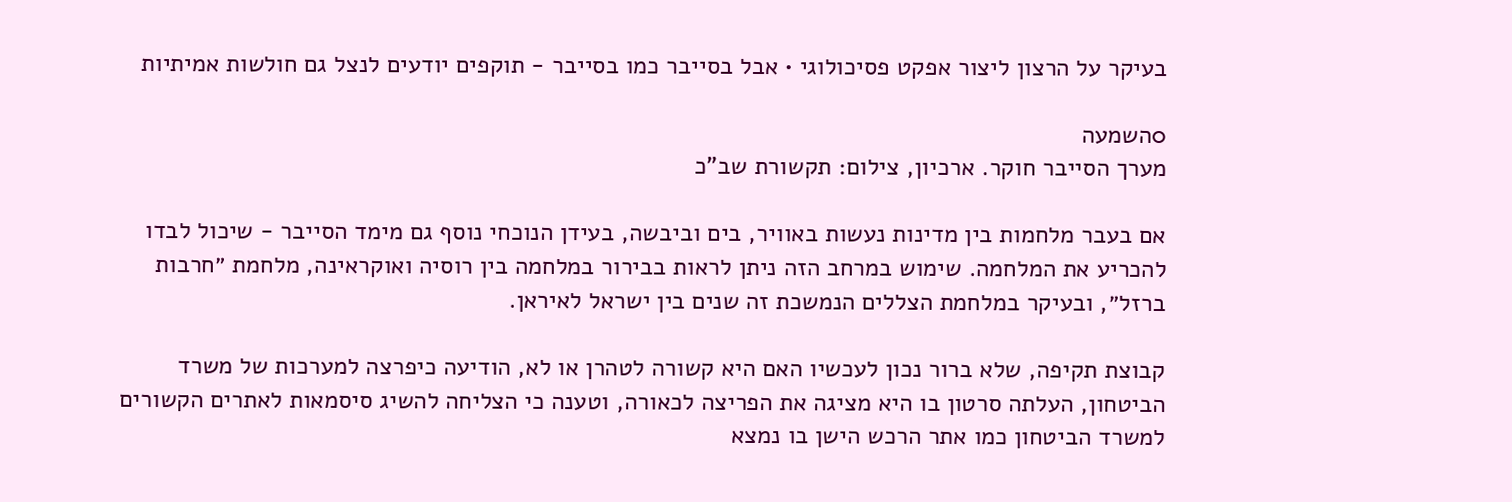בעיקר על הרצון ליצור אפקט פסיכולוגי • אבל בסייבר כמו בסייבר - תוקפים יודעים לנצל גם חולשות אמיתיות

0השמעה
מערך הסייבר חוקר. ארכיון, צילום: תקשורת שב"כ

אם בעבר מלחמות בין מדינות נעשות באוויר, בים וביבשה, בעידן הנוכחי נוסף גם מימד הסייבר - שיכול לבדו להכריע את המלחמה. שימוש במרחב הזה ניתן לראות בבירור במלחמה בין רוסיה ואוקראינה, מלחמת ״חרבות ברזל״, ובעיקר במלחמת הצללים הנמשכת זה שנים בין ישראל לאיראן.

קבוצת תקיפה, שלא ברור נכון לעכשיו האם היא קשורה לטהרן או לא, הודיעה כיפרצה למערכות של משרד הביטחון, העלתה סרטון בו היא מציגה את הפריצה לכאורה, וטענה כי הצליחה להשיג סיסמאות לאתרים הקשורים למשרד הביטחון כמו אתר הרכש הישן בו נמצא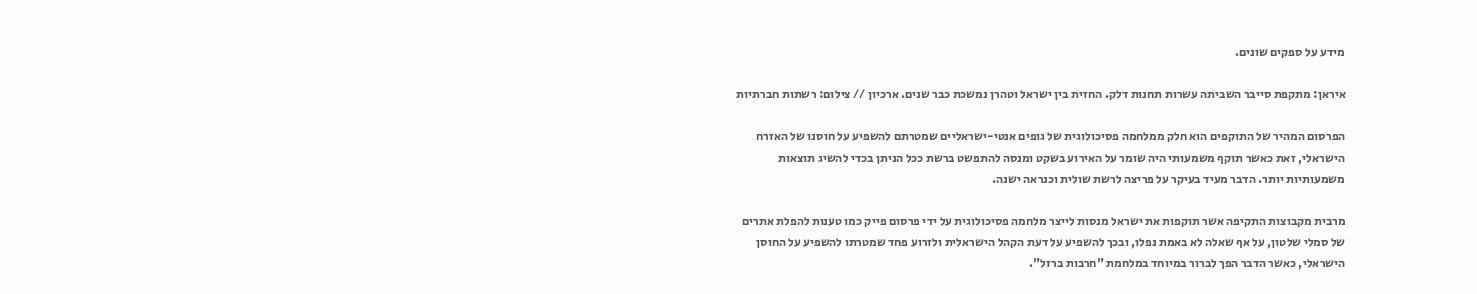מידע על ספקים שונים.

איראן: מתקפת סייבר השביתה עשרות תחנות דלק. החזית בין ישראל וטהרן נמשכת כבר שנים. ארכיון // צילום: רשתות חברתיות

הפרסום המהיר של התוקפים הוא חלק ממלחמה פסיכולוגית של גופים אנטי-ישראליים שמטרתם להשפיע על חוסנו של האזרח הישראלי, זאת כאשר תוקף משמעותי היה שומר על האירוע בשקט ומנסה להתפשט ברשת ככל הניתן בכדי להשיג תוצאות משמעותיות יותר. הדבר מעיד בעיקר על פריצה לרשת שולית וכנראה ישנה.

מרבית מקבוצות התקיפה אשר תוקפות את ישראל מנסות לייצר מלחמה פסיכולוגית על ידי פרסום פייק כמו טענות להפלת אתרים של סמלי שלטון, על אף שאלה לא באמת נפלו, ובכך להשפיע על דעת הקהל הישראלית ולזרוע פחד שמטרתו להשפיע על החוסן הישראלי, כאשר הדבר הפך לברור במיוחד במלחמת "חרבות ברזל".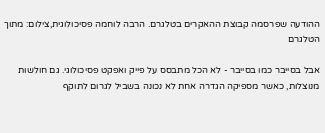ההודעה שפרסמה קבוצת ההאקרים בטלגרם. הרבה לוחמה פסיכולוגית,צילום: מתוך הטלגרם

אבל בסייבר כמו בסייבר - לא הכל מתבסס על פייק ואפקט פסיכולוגי. גם חולשות מנוצלות, כאשר מספיקה הגדרה אחת לא נכונה בשביל לגרום לתוקף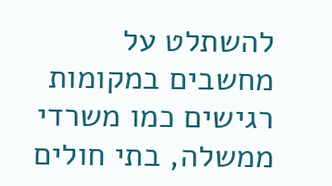להשתלט על מחשבים במקומות רגישים כמו משרדי ממשלה, בתי חולים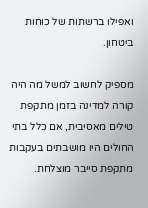ואפילו ברשתות של כוחות ביטחון.

מספיק לחשוב למשל מה היה קורה למדינה בזמן מתקפת טילים מאסיבית, אם כלל בתי החולים היו מושבתים בעקבות מתקפת סייבר מוצלחת.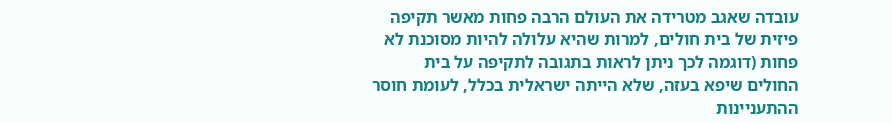עובדה שאגב מטרידה את העולם הרבה פחות מאשר תקיפה פיזית של בית חולים, למרות שהיא עלולה להיות מסוכנת לא פחות (דוגמה לכך ניתן לראות בתגובה לתקיפה על בית החולים שיפא בעזה, שלא הייתה ישראלית בכלל, לעומת חוסר ההתעניינות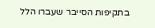בתקיפות הסייבר שעברו הלל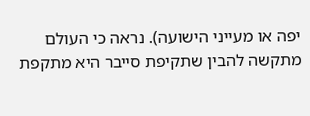יפה או מעייני הישועה). נראה כי העולם מתקשה להבין שתקיפת סייבר היא מתקפת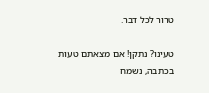טרור לכל דבר.

טעינו? נתקן! אם מצאתם טעות בכתבה, נשמח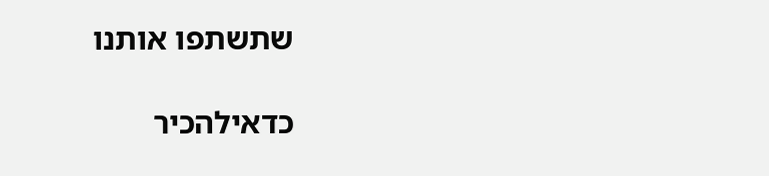שתשתפו אותנו

כדאילהכיר